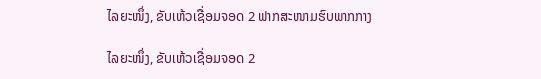ໄລຍະໜຶ່ງ, ຂັບເຫ້ວເຊື່ອມຈອດ 2 ຟາກສະໜາມຮົບພາກກາງ

ໄລຍະໜຶ່ງ, ຂັບເຫ້ວເຊື່ອມຈອດ 2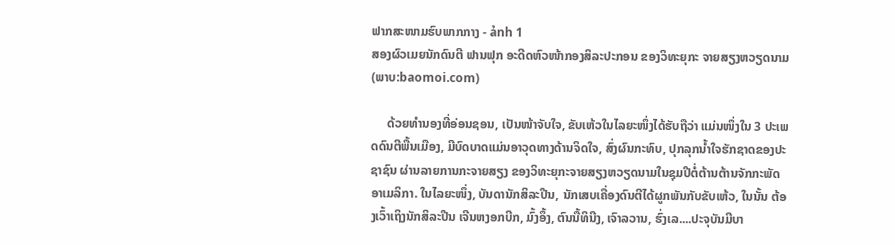ຟາກສະໜາມຮົບພາກກາງ - ảnh 1
ສອງຜົວເມຍນັກດົນຕີ ຟານຟຸກ ອະດີດຫົວໜ້າກອງສິລະປະກອນ ຂອງວິທະຍຸກະ ຈາຍສຽງຫວຽດນາມ                 (ພາບ:baomoi.com)

     ດ້ວຍທຳນອງທີ່ອ່ອນຊອນ, ເປັນໜ້າຈັບໃຈ, ຂັບເຫ້ວໃນໄລຍະໜຶ່ງໄດ້ຮັບຖືວ່າ ແມ່ນໜຶ່ງໃນ 3 ປະເພດດົນຕີພື້ນເມືອງ, ມີບົດບາດແມ່ນອາວຸດທາງດ້ານຈິດໃຈ, ສົ່ງຜົນກະທົບ, ປຸກລຸກນ້ຳໃຈຮັກຊາດຂອງປະຊາຊົນ ຜ່ານລາຍການກະຈາຍສຽງ ຂອງວິທະຍຸກະຈາຍສຽງຫວຽດນາມໃນຊຸມປີຕໍ່ຕ້ານຕ້ານຈັກກະພັດອາເມລິກາ. ໃນໄລຍະໜຶ່ງ, ບັນດານັກສິລະປີນ, ນັກເສບເຄື່ອງດົນຕີໄດ້ຜູກພັນກັບຂັບເຫ້ວ, ໃນນັ້ນ ຕ້ອງເວົ້າເຖິງນັກສິລະປີນ ເຈີນຫງອກບີກ, ມົ້ງອຶ້ງ, ຕົນນື້ທິນີງ, ເຈົາລວານ, ຮົ່ງເລ....ປະຈຸບັນມີບາ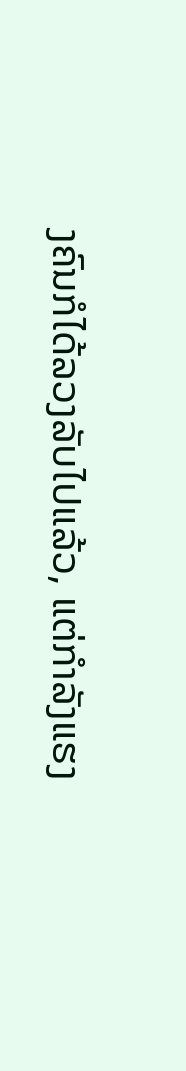ງຄົນກໍໄດ້ລວງລັບໄປແລ້ວ, ແຕ່ກຳລັງແຮງ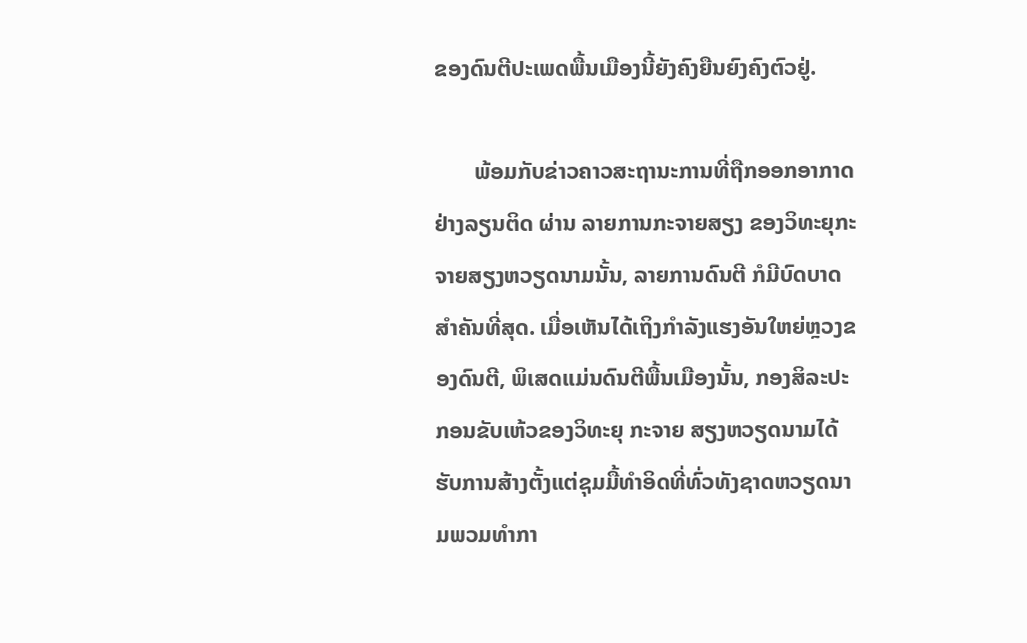ຂອງດົນຕີປະເພດພື້ນເມືອງນີ້ຍັງຄົງຍືນຍົງຄົງຕົວຢູ່.

       ພ້ອມກັບຂ່າວຄາວສະຖານະການທີ່ຖືກອອກອາກາດຢ່າງລຽນຕິດ ຜ່ານ ລາຍການກະຈາຍສຽງ ຂອງວິທະຍຸກະຈາຍສຽງຫວຽດນາມນັ້ນ, ລາຍການດົນຕີ ກໍມີບົດບາດສຳຄັນທີ່ສຸດ. ເມື່ອເຫັນໄດ້ເຖິງກຳລັງແຮງອັນໃຫຍ່ຫຼວງຂອງດົນຕີ, ພິເສດແມ່ນດົນຕີພື້ນເມືອງນັ້ນ, ກອງສິລະປະກອນຂັບເຫ້ວຂອງວິທະຍຸ ກະຈາຍ ສຽງຫວຽດນາມໄດ້ຮັບການສ້າງຕັ້ງແຕ່ຊຸມມື້ທຳອິດທີ່ທົ່ວທັງຊາດຫວຽດນາມພວມທຳກາ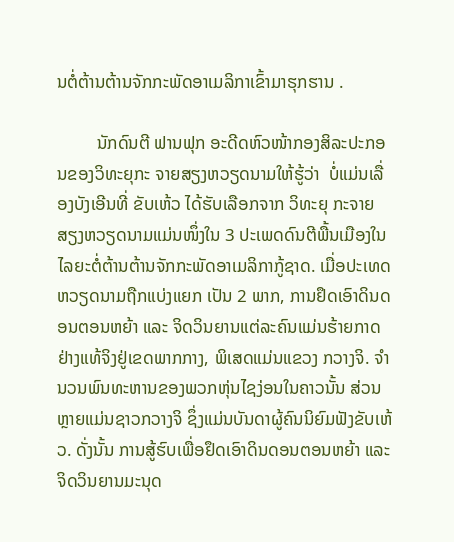ນຕໍ່ຕ້ານຕ້ານຈັກກະພັດອາເມລິກາເຂົ້າມາຮຸກຮານ .

         ນັກດົນຕີ ຟານຟຸກ ອະດີດຫົວໜ້າກອງສິລະປະກອນຂອງວິທະຍຸກະ ຈາຍສຽງຫວຽດນາມໃຫ້ຮູ້ວ່າ  ບໍ່ແມ່ນເລື່ອງບັງເອີນທີ່ ຂັບເຫ້ວ ໄດ້ຮັບເລືອກຈາກ ວິທະຍຸ ກະຈາຍສຽງຫວຽດນາມແມ່ນໜຶ່ງໃນ 3 ປະເພດດົນຕີພື້ນເມືອງໃນໄລຍະຕໍ່ຕ້ານຕ້ານຈັກກະພັດອາເມລິກາກູ້ຊາດ. ເມື່ອປະເທດຫວຽດນາມຖືກແບ່ງແຍກ ເປັນ 2 ພາກ, ການຢຶດເອົາດິນດອນຕອນຫຍ້າ ແລະ ຈິດວິນຍານແຕ່ລະຄົນແມ່ນຮ້າຍກາດຢ່າງແທ້ຈິງຢູ່ເຂດພາກກາງ, ພິເສດແມ່ນແຂວງ ກວາງຈິ. ຈຳນວນພົນທະຫານຂອງພວກຫຸ່ນໄຊງ່ອນໃນຄາວນັ້ນ ສ່ວນຫຼາຍແມ່ນຊາວກວາງຈິ ຊຶ່ງແມ່ນບັນດາຜູ້ຄົນນິຍົມຟັງຂັບເຫ້ວ. ດັ່ງນັ້ນ ການສູ້ຮົບເພື່ອຢຶດເອົາດິນດອນຕອນຫຍ້າ ແລະ ຈິດວິນຍານມະນຸດ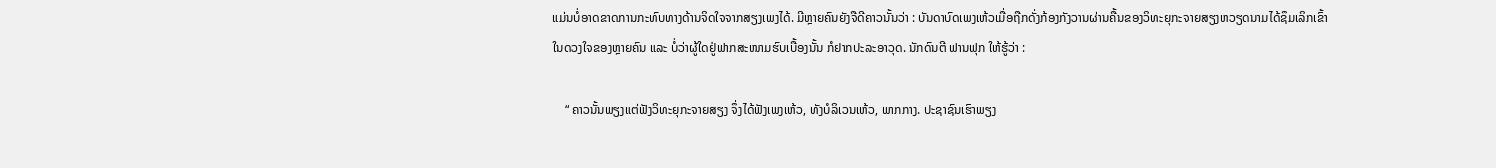ແມ່ນບໍ່ອາດຂາດການກະທົບທາງດ້ານຈິດໃຈຈາກສຽງເພງໄດ້. ມີຫຼາຍຄົນຍັງຈືດີຄາວນັ້ນວ່າ : ບັນດາບົດເພງເຫ້ວເມື່ອຖືກດັ່ງກ້ອງກັງວານຜ່ານຄື້ນຂອງວິທະຍຸກະຈາຍສຽງຫວຽດນາມໄດ້ຊຶມເລິກເຂົ້າໃນດວງໃຈຂອງຫຼາຍຄົນ ແລະ ບໍ່ວ່າຜູ້ໃດຢູ່ຟາກສະໜາມຮົບເບື້ອງນັ້ນ ກໍຢາກປະລະອາວຸດ. ນັກດົນຕີ ຟານຟຸກ ໃຫ້ຮູ້ວ່າ :

    “ ຄາວນັ້ນພຽງແຕ່ຟັງວິທະຍຸກະຈາຍສຽງ ຈຶ່ງໄດ້ຟັງເພງເຫ້ວ, ທັງບໍລິເວນເຫ້ວ, ພາກກາງ. ປະຊາຊົນເຮົາພຽງ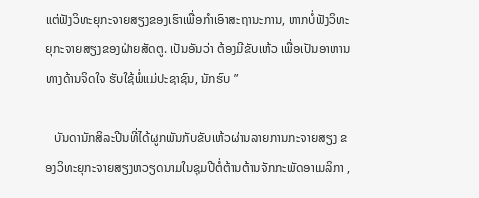ແຕ່ຟັງວິທະຍຸກະຈາຍສຽງຂອງເຮົາເພື່ອກຳເອົາສະຖານະການ, ຫາກບໍ່ຟັງວິທະຍຸກະຈາຍສຽງຂອງຝ່າຍສັດຕູ. ເປັນອັນວ່າ ຕ້ອງມີຂັບເຫ້ວ ເພື່ອເປັນອາຫານທາງດ້ານຈິດໃຈ ຮັບໃຊ້ພໍ່ແມ່ປະຊາຊົນ, ນັກຮົບ ”

   ບັນດານັກສິລະປີນທີ່ໄດ້ຜູກພັນກັບຂັບເຫ້ວຜ່ານລາຍການກະຈາຍສຽງ ຂອງວິທະຍຸກະຈາຍສຽງຫວຽດນາມໃນຊຸມປີຕໍ່ຕ້ານຕ້ານຈັກກະພັດອາເມລິກາ ,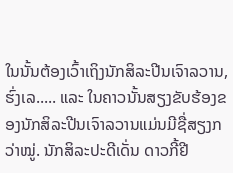ໃນນັ້ນຕ້ອງເວົ້າເຖິງນັກສິລະປີນເຈົາລວານ, ຮົ່ງເລ..... ແລະ ໃນຄາວນັ້ນສຽງຂັບຮ້ອງຂອງນັກສິລະປີນເຈົາລວານແມ່ນມີຊື່ສຽງກວ່າໝູ່. ນັກສິລະປະດີເດັ່ນ ດາວກີ້ຢີ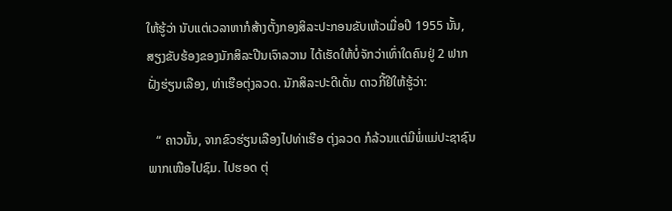ໃຫ້ຮູ້ວ່າ ນັບແຕ່ເວລາຫາກໍສ້າງຕັ້ງກອງສິລະປະກອນຂັບເຫ້ວເມື່ອປີ 1955 ນັ້ນ, ສຽງຂັບຮ້ອງຂອງນັກສິລະປີນເຈົາລວານ ໄດ້ເຮັດໃຫ້ບໍ່ຈັກວ່າເທົ່າໃດຄົນຢູ່ 2 ຟາກຝັ່ງຮ່ຽນເລືອງ, ທ່າເຮືອຕຸ່ງລວດ. ນັກສິລະປະດີເດັ່ນ ດາວກີ້ຢີໃຫ້ຮູ້ວ່າ:

   “ ຄາວນັ້ນ, ຈາກຂົວຮ່ຽນເລືອງໄປທ່າເຮືອ ຕຸ່ງລວດ ກໍລ້ວນແຕ່ມີພໍ່ແມ່ປະຊາຊົນພາກເໜືອໄປຊົມ. ໄປຮອດ ຕຸ່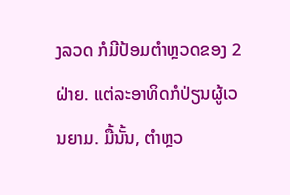ງລວດ ກໍມີປ້ອມຕຳຫຼວດຂອງ 2 ຝ່າຍ. ແຕ່ລະອາທິດກໍປ່ຽນຜູ້ເວນຍາມ. ມື້ນັ້ນ, ຕຳຫຼວ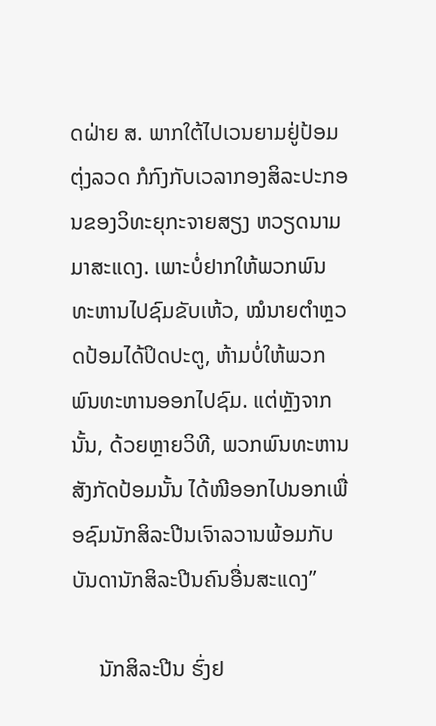ດຝ່າຍ ສ. ພາກໃຕ້ໄປເວນຍາມຢູ່ປ້ອມ ຕຸ່ງລວດ ກໍກົງກັບເວລາກອງສິລະປະກອນຂອງວິທະຍຸກະຈາຍສຽງ ຫວຽດນາມມາສະແດງ. ເພາະບໍ່ຢາກໃຫ້ພວກພົນທະຫານໄປຊົມຂັບເຫ້ວ, ໝໍນາຍຕຳຫຼວດປ້ອມໄດ້ປິດປະຕູ, ຫ້າມບໍ່ໃຫ້ພວກພົນທະຫານອອກໄປຊົມ. ແຕ່ຫຼັງຈາກນັ້ນ, ດ້ວຍຫຼາຍວິທີ, ພວກພົນທະຫານສັງກັດປ້ອມນັ້ນ ໄດ້ໜີອອກໄປນອກເພື່ອຊົມນັກສິລະປີນເຈົາລວານພ້ອມກັບບັນດານັກສິລະປີນຄົນອື່ນສະແດງ”

     ນັກສິລະປີນ ຮົ່ງຢ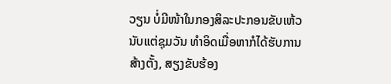ວຽນ ບໍ່ມີໜ້າໃນກອງສິລະປະກອນຂັບເຫ້ວນັບແຕ່ຊຸມວັນ ທຳອິດເມື່ອຫາກໍໄດ້ຮັບການສ້າງຕັ້ງ, ສຽງຂັບຮ້ອງ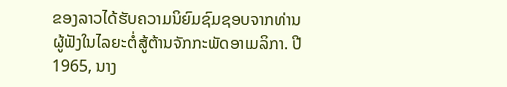ຂອງລາວໄດ້ຮັບຄວາມນິຍົມຊົມຊອບຈາກທ່ານຜູ້ຟັງໃນໄລຍະຕໍ່ສູ້ຕ້ານຈັກກະພັດອາເມລິກາ. ປີ 1965, ນາງ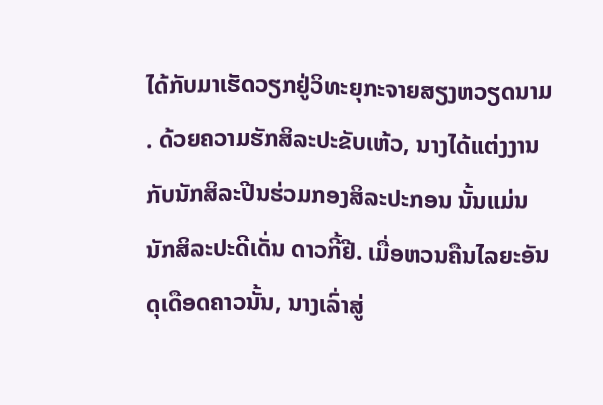ໄດ້ກັບມາເຮັດວຽກຢູ່ວິທະຍຸກະຈາຍສຽງຫວຽດນາມ. ດ້ວຍຄວາມຮັກສິລະປະຂັບເຫ້ວ, ນາງໄດ້ແຕ່ງງານກັບນັກສິລະປີນຮ່ວມກອງສິລະປະກອນ ນັ້ນແມ່ນນັກສິລະປະດີເດັ່ນ ດາວກີ້ຢີ. ເມື່ອຫວນຄືນໄລຍະອັນດຸເດືອດຄາວນັ້ນ, ນາງເລົ່າສູ່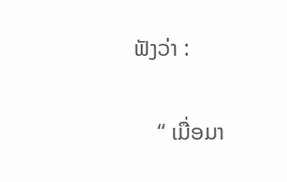ຟັງວ່າ :

    “ ເມື່ອມາ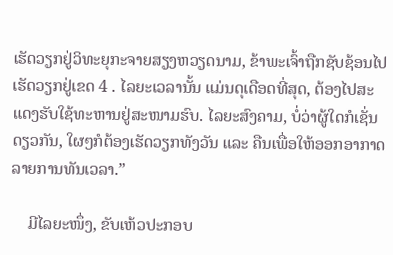ເຮັດວຽກຢູ່ວິທະຍຸກະຈາຍສຽງຫວຽດນາມ, ຂ້າພະເຈົ້າຖືກຊັບຊ້ອນໄປເຮັດວຽກຢູ່ເຂດ 4 . ໄລຍະເວລານັ້ນ ແມ່ນດຸເດືອດທີ່ສຸດ, ຕ້ອງໄປສະແດງຮັບໃຊ້ທະຫານຢູ່ສະໜາມຮົບ. ໄລຍະສົງຄາມ, ບໍ່ວ່າຜູ້ໃດກໍເຊັ່ນດຽວກັນ, ໃຜໆກໍຕ້ອງເຮັດວຽກທັງວັນ ແລະ ຄືນເພື່ອໃຫ້ອອກອາກາດລາຍການທັນເວລາ.”

    ມີໄລຍະໜຶ່ງ, ຂັບເຫ້ວປະກອບ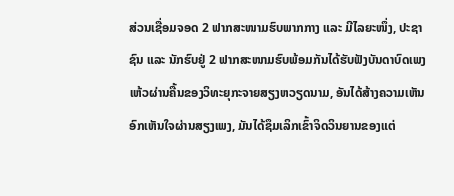ສ່ວນເຊື່ອມຈອດ 2 ຟາກສະໜາມຮົບພາກກາງ ແລະ ມີໄລຍະໜຶ່ງ, ປະຊາຊົນ ແລະ ນັກຮົບຢູ່ 2 ຟາກສະໜາມຮົບພ້ອມກັນໄດ້ຮັບຟັງບັນດາບົດເພງເຫ້ວຜ່ານຄື້ນຂອງວິທະຍຸກະຈາຍສຽງຫວຽດນາມ, ອັນໄດ້ສ້າງຄວາມເຫັນອົກເຫັນໃຈຜ່ານສຽງເພງ, ມັນໄດ້ຊຶມເລິກເຂົ້າຈິດວິນຍານຂອງແຕ່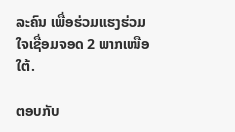ລະຄົນ ເພື່ອຮ່ວມແຮງຮ່ວມໃຈເຊື່ອມຈອດ 2 ພາກເໜືອໃຕ້.

ຕອບກັບ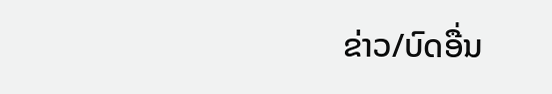ຂ່າວ/ບົດອື່ນ